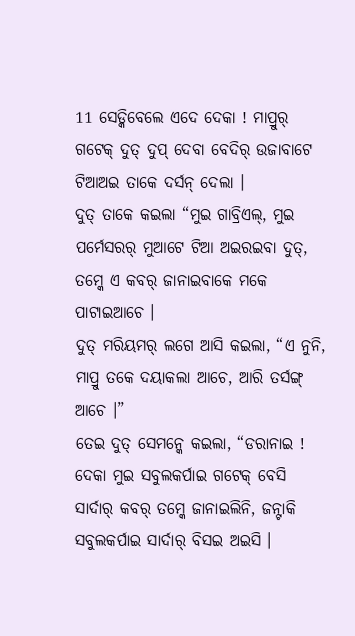11 ସେଡ୍କିବେଲେ ଏଦେ ଦେକା ! ମାପ୍ରୁର୍ ଗଟେକ୍ ଦୁତ୍ ଦୁପ୍ ଦେବା ବେଦିର୍ ଉଜାବାଟେ ଟିଆଅଇ ତାକେ ଦର୍ସନ୍ ଦେଲା ।
ଦୁତ୍ ତାକେ କଇଲା “ମୁଇ ଗାବ୍ରିଏଲ୍, ମୁଇ ପର୍ମେସରର୍ ମୁଆଟେ ଟିଆ ଅଇରଇବା ଦୁତ୍, ତମ୍କେ ଏ କବର୍ ଜାନାଇବାକେ ମକେ ପାଟାଇଆଚେ ।
ଦୁତ୍ ମରିୟମର୍ ଲଗେ ଆସି କଇଲା, “ଏ ନୁନି, ମାପ୍ରୁ ତକେ ଦୟାକଲା ଆଚେ, ଆରି ତର୍ସଙ୍ଗ୍ ଆଚେ ।”
ତେଇ ଦୁତ୍ ସେମନ୍କେ କଇଲା, “ଡରାନାଇ ! ଦେକା ମୁଇ ସବୁଲକର୍ପାଇ ଗଟେକ୍ ବେସି ସାର୍ଦାର୍ କବର୍ ତମ୍କେ ଜାନାଇଲିନି, ଜନ୍ଟାକି ସବୁଲକର୍ପାଇ ସାର୍ଦାର୍ ବିସଇ ଅଇସି ।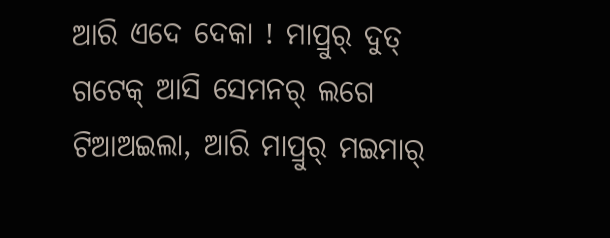ଆରି ଏଦେ ଦେକା ! ମାପ୍ରୁର୍ ଦୁତ୍ ଗଟେକ୍ ଆସି ସେମନର୍ ଲଗେ ଟିଆଅଇଲା, ଆରି ମାପ୍ରୁର୍ ମଇମାର୍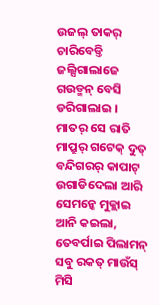ଉଜଲ୍ ତାକର୍ ଚାରିବେଡ୍ତି ଜଲ୍ସିଗାଲାଜେ ଗଉଡ୍ମନ୍ ବେସି ଡରିଗାଲାଇ ।
ମାତର୍ ସେ ରାତି ମାପ୍ରୁର୍ ଗଟେକ୍ ଦୁତ୍ ବନ୍ଦିଗରର୍ କାପାଟ୍ ଉଗାଡିଦେଲା ଆରି ସେମନ୍କେ ମୁକ୍ଲାଇ ଆନି କଇଲା,
ତେବର୍ପାଇ ପିଲାମନ୍ ସବୁ ରକତ୍ ମାଉଁସ୍ ମିସି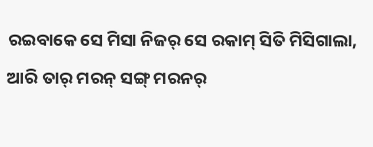ରଇବାକେ ସେ ମିସା ନିଜର୍ ସେ ରକାମ୍ ସିତି ମିସିଗାଲା, ଆରି ତାର୍ ମରନ୍ ସଙ୍ଗ୍ ମରନର୍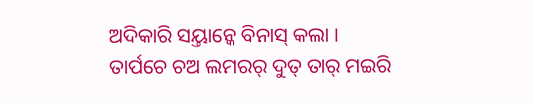ଅଦିକାରି ସୟ୍ତାନ୍କେ ବିନାସ୍ କଲା ।
ତାର୍ପଚେ ଚଅ ଲମରର୍ ଦୁତ୍ ତାର୍ ମଇରି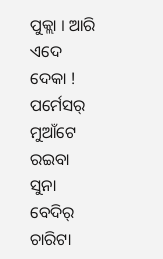ପୁକ୍ଲା । ଆରି ଏଦେ ଦେକା ! ପର୍ମେସର୍ ମୁଆଁଟେ ରଇବା ସୁନା ବେଦିର୍ ଚାରିଟା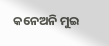କନେଅନି ମୁଇ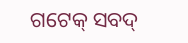ଗଟେକ୍ ସବଦ୍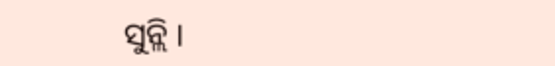ସୁନ୍ଲି ।